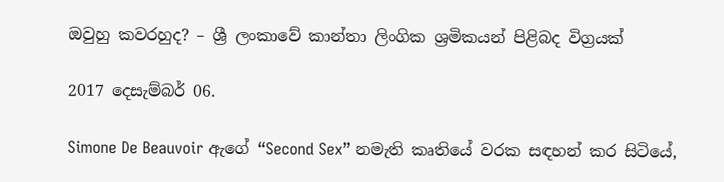ඔවුහු කවරහුද? – ශ්‍රී ලංකාවේ කාන්තා ලිංගික ශ්‍රමිකයන් පිළිබද විග්‍රයක්

2017 දෙසැම්බර් 06.

Simone De Beauvoir ඇගේ “Second Sex” නමැති කෘතියේ වරක සඳහන් කර සිටියේ,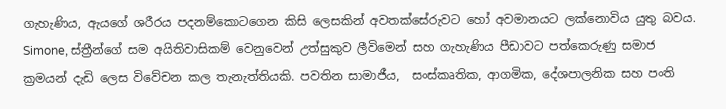ගැහැණිය, ඇයගේ ශරීරය පදනම්කොටගෙන කිසි ලෙසකින් අවතක්සේරුවට හෝ අවමානයට ලක්නොවිය යුතු බවය. Simone, ස්ත්‍රීන්ගේ සම අයිතිවාසිකම් වෙනුවෙන් උත්සුකුව ලීවිමෙන් සහ ගැහැණිය පීඩාවට පත්කෙරුණු සමාජ ක්‍රමයන් දැඩි ලෙස විවේචන කල තැනැත්තියකි. පවතින සාමාජීය,  සංස්කෘතික, ආගමික, දේශපාලනික සහ පංති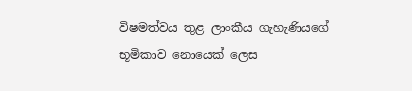විෂමත්වය තුළ ලාංකීය ගැහැණියගේ භූමිකාව නොයෙක් ලෙස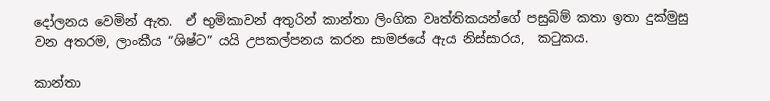දෝලනය වෙමින් ඇත.  ඒ භුමිකාවන් අතුරින් කාන්තා ලිංගික වෘත්තිකයන්ගේ පසුබිම් කතා ඉතා දුක්මුසු වන අතරම, ලාංකීය “ශිෂ්ට” යයි උපකල්පනය කරන සාමජයේ ඇය නිස්සාරය,  කටුකය.

කාන්තා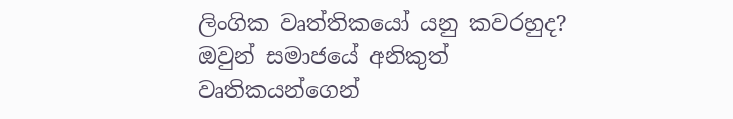ලිංගික වෘත්තිකයෝ යනු කවරහුද? ඔවුන් සමාජයේ අනිකුත් වෘතිකයන්ගෙන්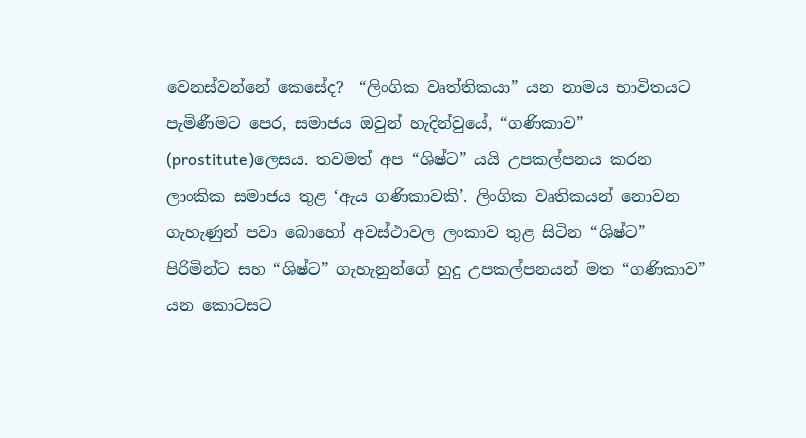වෙනස්වන්නේ කෙසේද?  “ලිංගික වෘත්තිකයා” යන නාමය භාවිතයට පැමිණීමට පෙර, සමාජය ඔවුන් හැදින්වුයේ, “ගණිකාව”  (prostitute)ලෙසය. තවමත් අප “ශිෂ්ට” යයි උපකල්පනය කරන ලාංකික සමාජය තුළ ‘ඇය ගණිකාවකි’. ලිංගික වෘතිකයන් නොවන ගැහැණුන් පවා බොහෝ අවස්ථාවල ලංකාව තුළ සිටින “ශිෂ්ට” පිරිමින්ට සහ “ශිෂ්ට” ගැහැනුන්ගේ හුදු උපකල්පනයන් මත “ගණිකාව” යන කොටසට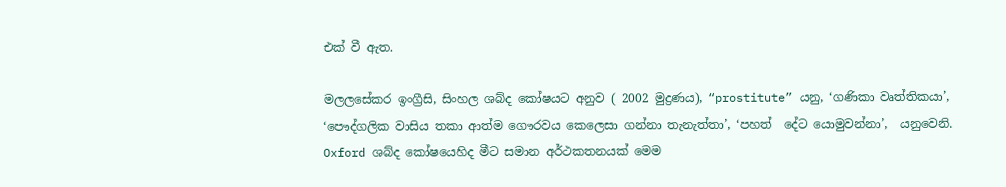එක් වී ඇත.

මලලසේකර ඉංග්‍රීසි, සිංහල ශබ්ද කෝෂයට අනුව ( 2002 මුද්‍රණය), “prostitute” යනු, ‘ගණිකා වෘත්තිකයා’, ‘පෞද්ගලික වාසිය තකා ආත්ම ගෞරවය කෙලෙසා ගන්නා තැනැත්තා’, ‘පහත්  දේට යොමුවන්නා’,  යනුවෙනි.  Oxford ශබ්ද කෝෂයෙහිද මීට සමාන අර්ථකතනයක් මෙම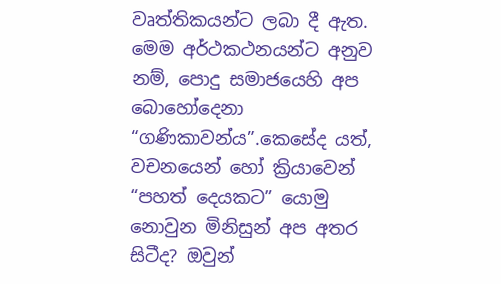වෘත්තිකයන්ට ලබා දී ඇත.  මෙම අර්ථකථනයන්ට අනුව නම්, පොදු සමාජයෙහි අප බොහෝදෙනා “ගණිකාවන්ය”.කෙසේද යත්, වචනයෙන් හෝ ක්‍රියාවෙන් “පහත් දෙයකට” යොමු නොවුන මිනිසුන් අප අතර සිටීද? ඔවුන්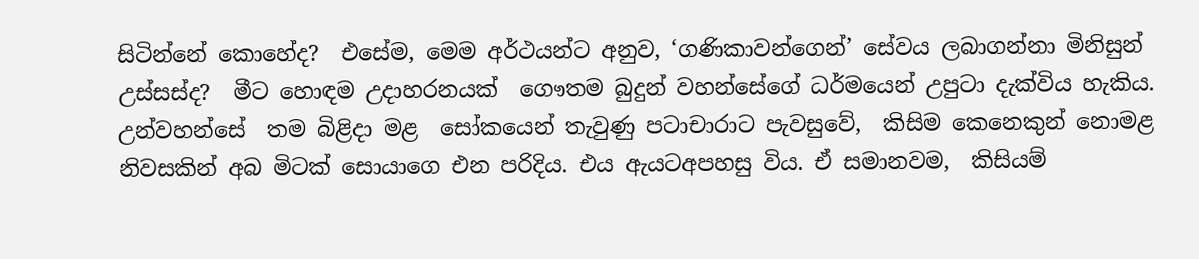සිටින්නේ කොහේද?  එසේම, මෙම අර්ථයන්ට අනුව, ‘ගණිකාවන්ගෙන්’ සේවය ලබාගන්නා මිනිසුන් උස්සස්ද?  මීට හොඳම උදාහරනයක්  ගෞතම බුදුන් වහන්සේගේ ධර්මයෙන් උපුටා දැක්විය හැකිය. උන්වහන්සේ  තම බිළිදා මළ  සෝකයෙන් තැවුණු පටාචාරාට පැවසුවේ,  කිසිම කෙනෙකුන් නොමළ නිවසකින් අබ මිටක් සොයාගෙ එන පරිදිය. එය ඇයටඅපහසු විය. ඒ සමානවම,  කිසියම්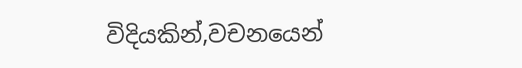විදියකින්,වචනයෙන්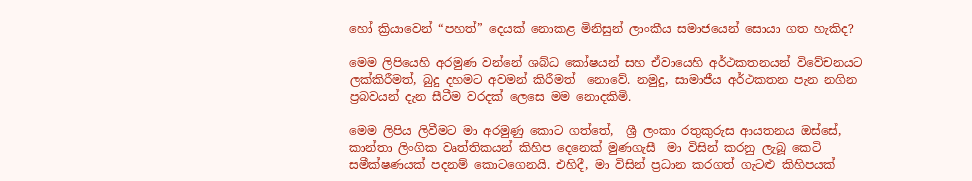හෝ ක්‍රියාවෙන් “පහත්” දෙයක් නොකළ මිනිසුන් ලාංකීය සමාජයෙන් සොයා ගත හැකිද?

මෙම ලිපියෙහි අරමුණ වන්නේ ශබ්ධ කෝෂයන් සහ ඒවායෙහි අර්ථකතනයන් විවේචනයට ලක්කිරීමත්, බුදු දහමට අවමන් කිරීමත්  නොවේ. නමුදු, සාමාජීය අර්ථකතන පැන නගින  ප්‍රබවයන් දැන සීටීම වරදක් ලෙසෙ මම නොදකිමි.

මෙම ලිපිය ලිවීමට මා අරමුණු කොට ගත්තේ,  ශ්‍රී ලංකා රතුකුරුස ආයතනය ඔස්සේ, කාන්තා ලිංගික වෘත්තිකයන් කිහිප දෙනෙක් මුණගැසී  මා විසින් කරනු ලැබූ කෙටි සමීක්ෂණයක් පදනම් කොටගෙනයි. එහිදී, මා විසින් ප්‍රධාන කරගත් ගැටළු කිහිපයක්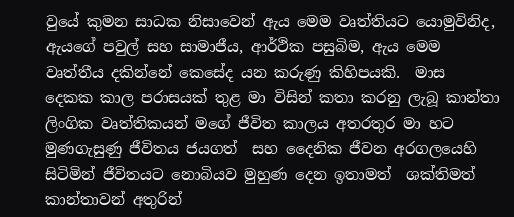වුයේ කුමන සාධක නිසාවෙන් ඇය මෙම වෘත්තියට යොමුවිනිද, ඇයගේ පවුල් සහ සාමාජීය, ආර්ථික පසුබිම, ඇය මෙම වෘත්තීය දකින්නේ කෙසේද යන කරුණු කිහිපයකි.  මාස දෙකක කාල පරාසයක් තුළ මා විසින් කතා කරනු ලැබූ කාන්තා ලිංගික වෘත්තිකයන් මගේ ජීවිත කාලය අතරතුර මා හට මුණගැසුණු ජීවිතය ජයගත්  සහ දෛනික ජීවන අරගලයෙහි සිටිමින් ජීවිතයට නොබියව මුහුණ දෙන ඉතාමත්  ශක්තිමත් කාන්තාවන් අතුරින්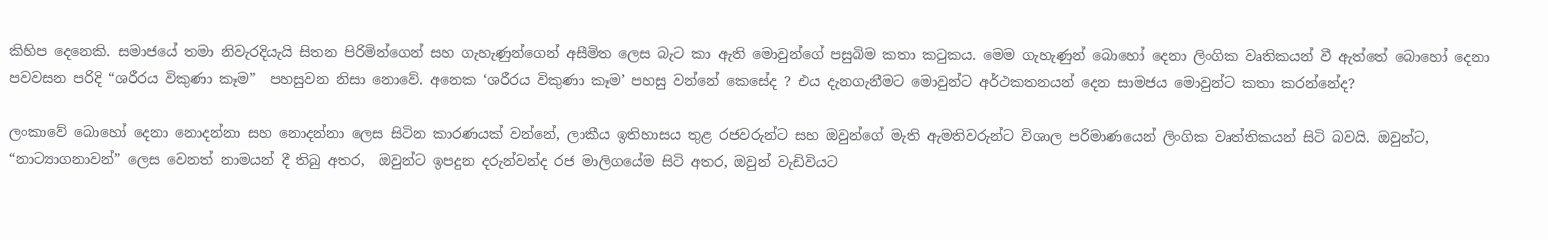කිහිප දෙනෙකි. සමාජයේ තමා නිවැරදියැයි සිතන පිරිමින්ගෙන් සහ ගැහැණුන්ගෙන් අසීමිත ලෙස බැට කා ඇති මොවුන්ගේ පසුබිම කතා කටුකය. මෙම ගැහැණුන් බොහෝ දෙනා ලිංගික වෘතිකයන් වී ඇත්තේ බොහෝ දෙනා පවවසන පරිදි “ශරීරය විකුණා කෑම”  පහසුවන නිසා නොවේ. අනෙක ‘ශරීරය විකුණා කෑම’ පහසු වන්නේ කෙසේද ? එය දැනගැනීමට මොවුන්ට අර්ථකතනයන් දෙන සාමජය මොවුන්ට කතා කරන්නේද?

ලංකාවේ බොහෝ දෙනා නොදන්නා සහ නොදන්නා ලෙස සිටින කාරණයක් වන්නේ, ලාකීය ඉතිහාසය තුළ රජවරුන්ට සහ ඔවුන්ගේ මැති ඇමතිවරුන්ට විශාල පරිමාණයෙන් ලිංගික වෘත්තිකයන් සිටි බවයි. ඔවුන්ට, “නාට්‍යාගනාවන්” ලෙස වෙනත් නාමයන් දී තිබු අතර,  ඔවුන්ට ඉපදුන දරුන්වන්ද රජ මාලිගයේම සිටි අතර, ඔවුන් වැඩිවියට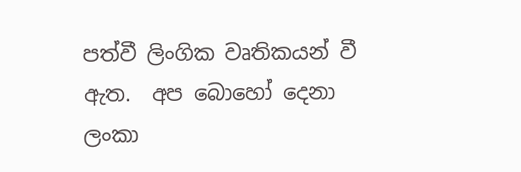පත්වී ලිංගික වෘතිකයන් වී ඇත.  අප බොහෝ දෙනා ලංකා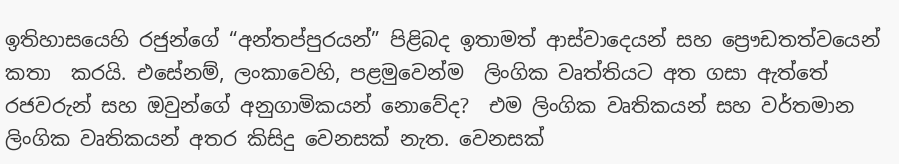ඉතිහාසයෙහි රජුන්ගේ “අන්තප්පුරයන්” පිළිබද ඉතාමත් ආස්වාදෙයන් සහ ප්‍රෞඩතත්වයෙන් කතා  කරයි. එසේනම්, ලංකාවෙහි, පළමුවෙන්ම  ලිංගික වෘත්තියට අත ගසා ඇත්තේ රජවරුන් සහ ඔවුන්ගේ අනුගාමිකයන් නොවේද?  එම ලිංගික වෘතිකයන් සහ වර්තමාන ලිංගික වෘතිකයන් අතර කිසිදු වෙනසක් නැත. වෙනසක්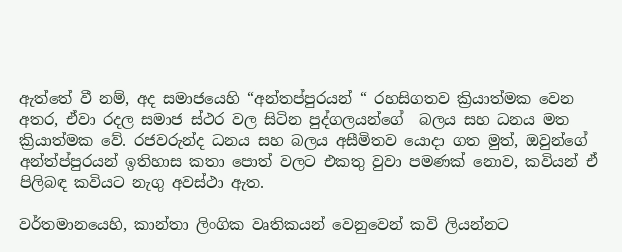ඇත්තේ වී නම්, අද සමාජයෙහි “අන්තප්පුරයන් “ රහසිගතව ක්‍රියාත්මක වෙන අතර, ඒවා රදල සමාජ ස්ථර වල සිටින පුද්ගලයන්ගේ  බලය සහ ධනය මත ක්‍රියාත්මක වේ. රජවරුන්ද ධනය සහ බලය අසීමිතව යොදා ගත මුත්, ඔවුන්ගේ අන්ත්ප්පුරයන් ඉතිහාස කතා පොත් වලට එකතු වුවා පමණක් නොව, කවියන් ඒ පිලිබඳ කවියට නැගු අවස්ථා ඇත.

වර්තමානයෙහි, කාන්තා ලිංගික වෘතිකයන් වෙනුවෙන් කවි ලියන්නට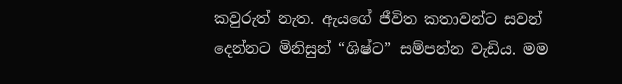කවුරුත් නැත. ඇයගේ ජීවිත කතාවන්ට සවන් දෙන්නට මිනිසුන් “ශිෂ්ට” සම්පන්න වැඩිය. මම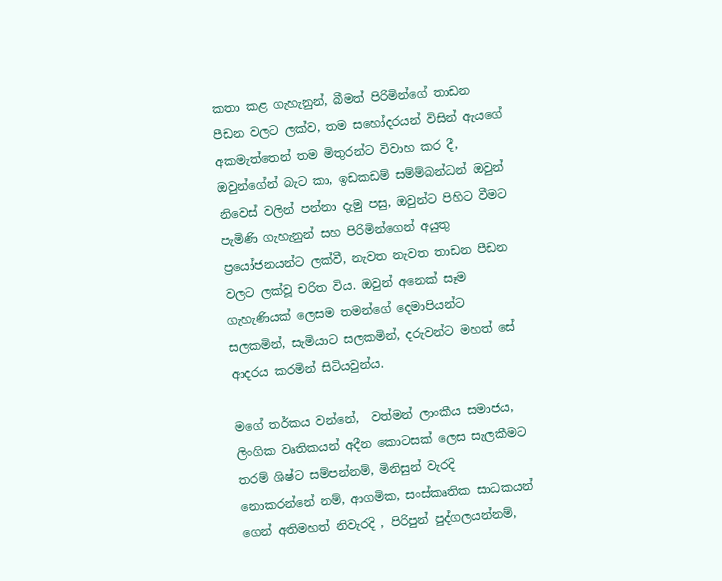කතා කළ ගැහැනුන්, බීමත් පිරිමින්ගේ තාඩන පීඩන වලට ලක්ව, තම සහෝදරයන් විසින් ඇයගේ අකමැත්තෙන් තම මිතුරන්ට විවාහ කර දී, ඔවුන්ගේන් බැට කා, ඉඩකඩම් සම්ම්බන්ධන් ඔවුන් නිවෙස් වලින් පන්නා දැමු පසු, ඔවුන්ට පිහිට වීමට පැමිණි ගැහැනුන් සහ පිරිමින්ගෙන් අයුතු ප්‍රයෝජනයන්ට ලක්වී, නැවත නැවත තාඩන පීඩන වලට ලක්වූ චරිත විය. ඔවුන් අනෙක් සෑම ගැහැණියක් ලෙසම තමන්ගේ දෙමාපියන්ට සලකමින්, සැමියාට සලකමින්, දරුවන්ට මහත් සේ ආදරය කරමින් සිටියවුන්ය.

මගේ තර්කය වන්නේ,  වත්මන් ලාංකීය සමාජය, ලිංගික වෘතිකයන් අදීන කොටසක් ලෙස සැලකීමට තරම් ශිෂ්ට සම්පන්නම්, මිනිසුන් වැරදි නොකරන්නේ නම්, ආගමික, සංස්කෘතික සාධකයන් ගෙන් අතිමහත් නිවැරදි , පිරිපුන් පුද්ගලයන්නම්,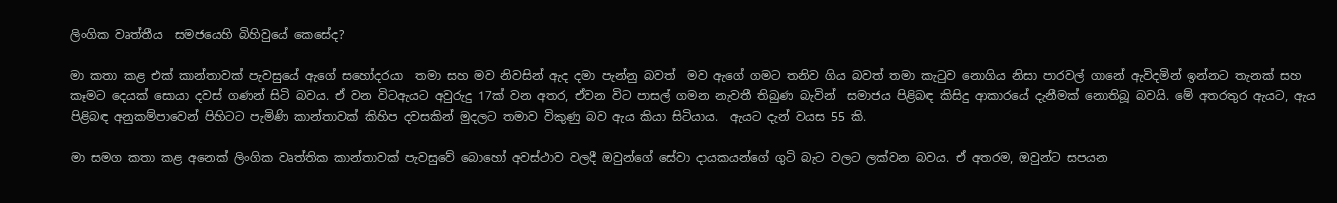ලිංගික වෘත්තීය  සමජයෙහි බිහිවුයේ කෙසේද?

මා කතා කළ එක් කාන්තාවක් පැවසුයේ ඇගේ සහෝදරයා  තමා සහ මව නිවසින් ඇද දමා පැන්නු බවත්  මව ඇගේ ගමට තනිව ගිය බවත් තමා කැටුව නොගිය නිසා පාරවල් ගානේ ඇවිදමින් ඉන්නට තැනක් සහ කෑමට දෙයක් සොයා දවස් ගණන් සිටි බවය. ඒ වන විටඇයට අවුරුදු 17ක් වන අතර, ඒවන විට පාසල් ගමන නැවතී තිබුණ බැවින්  සමාජය පිළිබඳ කිසිදු ආකාරයේ දැනීමක් නොතිබූ බවයි. මේ අතරතුර ඇයට, ඇය පිළිබඳ අනුකම්පාවෙන් පිහිටට පැමිණි කාන්තාවක් කිහිප දවසකින් මුදලට තමාව විකුණු බව ඇය කියා සිටියාය.  ඇයට දැන් වයස 55 කි.

මා සමග කතා කළ අනෙක් ලිංගික වෘත්තික කාන්තාවක් පැවසුවේ බොහෝ අවස්ථාව වලදී ඔවුන්ගේ සේවා දායකයන්ගේ ගුටි බැට වලට ලක්වන බවය. ඒ අතරම, ඔවුන්ට සපයන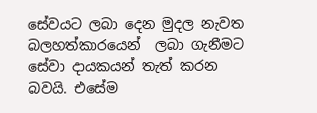සේවයට ලබා දෙන මුදල නැවත බලහත්කාරයෙන්  ලබා ගැනීමට සේවා දායකයන් තැත් කරන බවයි. එසේම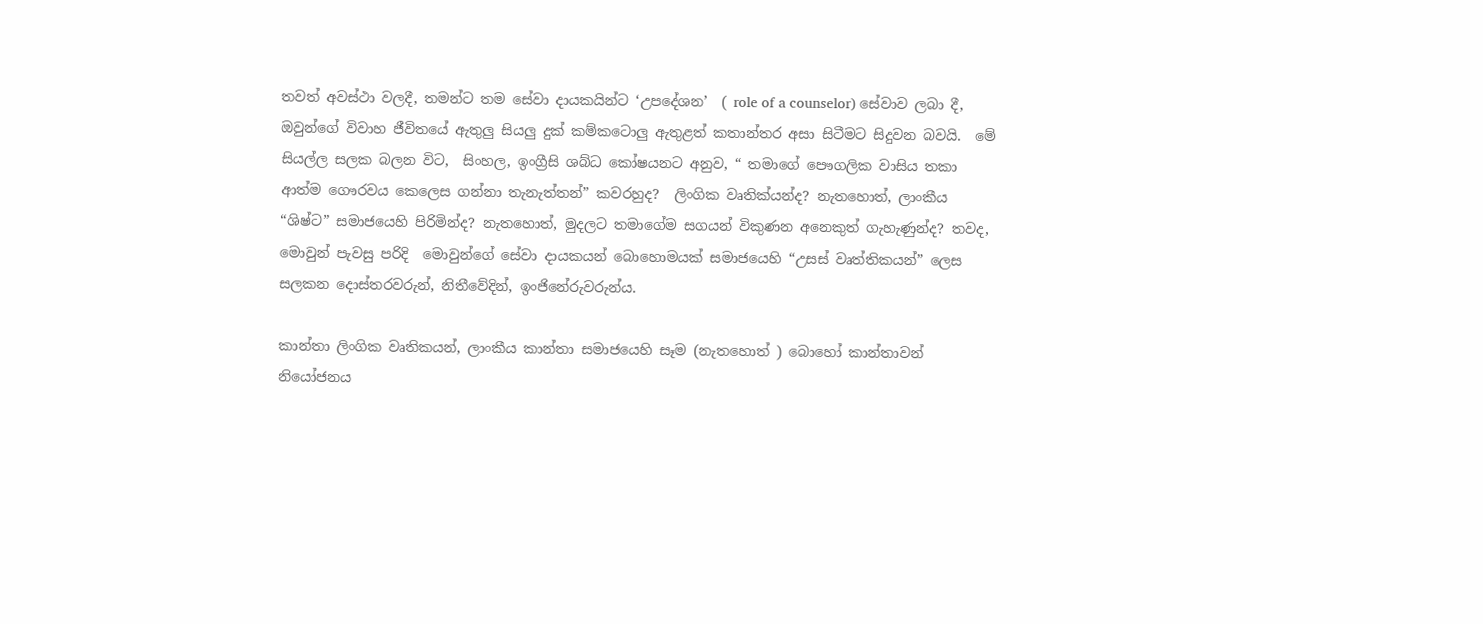තවත් අවස්ථා වලදී, තමන්ට තම සේවා දායකයින්ට ‘උපදේශන’  ( role of a counselor) සේවාව ලබා දී, ඔවුන්ගේ විවාහ ජීවිතයේ ඇතුලු සියලු දුක් කම්කටොලු ඇතුළත් කතාන්තර අසා සිටීමට සිදුවන බවයි.  මේ සියල්ල සලක බලන විට,  සිංහල, ඉංග්‍රීසි ශබ්ධ කෝෂයනට අනුව, “ තමාගේ පෞගලික වාසිය තකා  ආත්ම ගෞරවය කෙලෙස ගන්නා තැනැත්තන්” කවරහුද?  ලිංගික වෘතික්යන්ද? නැතහොත්, ලාංකීය “ශිෂ්ට” සමාජයෙහි පිරිමින්ද? නැතහොත්, මුදලට තමාගේම සගයන් විකුණන අනෙකුත් ගැහැණුන්ද? තවද, මොවුන් පැවසු පරිදි  මොවුන්ගේ සේවා දායකයන් බොහොමයක් සමාජයෙහි “උසස් වෘත්තිකයන්” ලෙස සලකන දොස්තරවරුන්, නිතීවේදින්, ඉංජිනේරුවරුන්ය.

කාන්තා ලිංගික වෘතිකයන්, ලාංකීය කාන්තා සමාජයෙහි සෑම (නැතහොත් ) බොහෝ කාන්තාවන් නියෝජනය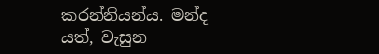කරන්නියන්ය. මන්ද යත්, වැසුන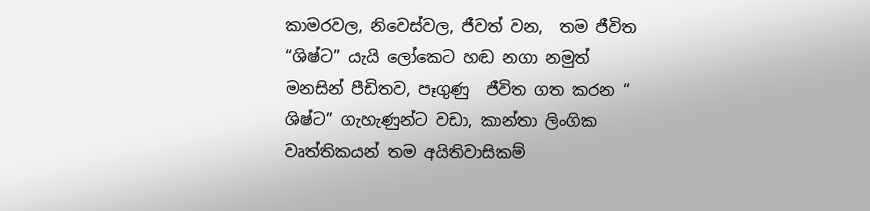කාමරවල, නිවෙස්වල, ජීවත් වන,  තම ජීවිත “ශිෂ්ට” යැයි ලෝකෙට හඬ නගා නමුත් මනසින් පීඩිතව, පෑගුණු  ජීවිත ගත කරන “ ශිෂ්ට” ගැහැණුන්ට වඩා, කාන්තා ලිංගික වෘත්තිකයන් තම අයිතිවාසිකම්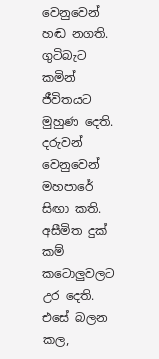වෙනුවෙන්  හඬ නගති.  ගුටිබැට කමින් ජීවිතයට මුහුණ දෙති. දරුවන් වෙනුවෙන් මහපාරේ සිඟා කති.  අසීමිත දුක් කම් කටොලුවලට උර දෙති. එසේ බලන කල,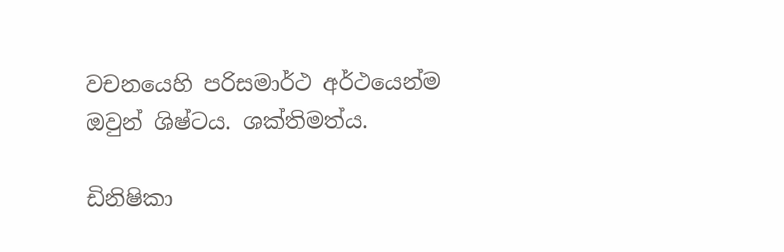වචනයෙහි පරිසමාර්ථ අර්ථයෙන්ම  ඔවුන් ශිෂ්ටය. ශක්තිමත්ය.

ඩිනිෂිකා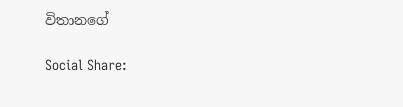විතානගේ

Social Share: